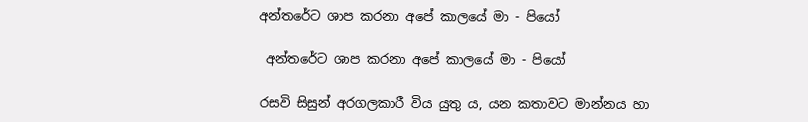අන්තරේට ශාප කරනා අපේ කාලයේ මා - පියෝ

 අන්තරේට ශාප කරනා අපේ කාලයේ මා - පියෝ

රසවි සිසුන් අරගලකාරී විය යුතු ය, යන කතාවට මාන්නය හා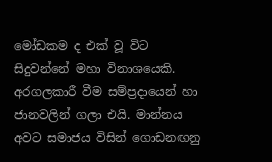මෝඩකම ද එක් වූ විට සිදුවන්නේ මහා විනාශයෙකි. අරගලකාරී වීම සම්ප්‍රදායෙන් හා ජානවලින් ගලා එයි. මාන්නය අවට සමාජය විසින් ගොඩනඟනු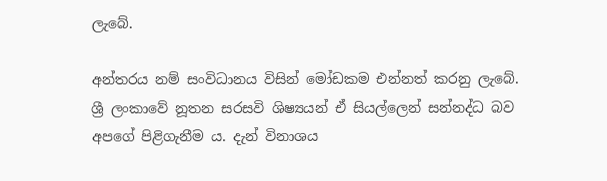ලැබේ.

අන්තරය නම් සංවිධානය විසින් මෝඩකම එන්නත් කරනු ලැබේ. ශ්‍රී ලංකාවේ නූතන සරසවි ශිෂ්‍යයන් ඒ සියල්ලෙන් සන්නද්ධ බව අපගේ පිළිගැනීම ය. දැන් විනාශය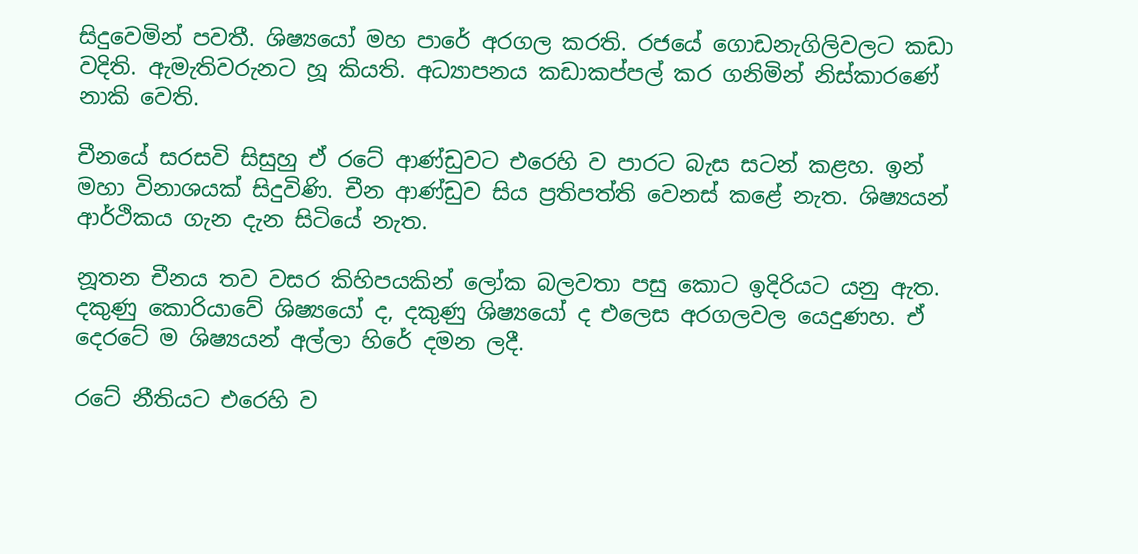සිදුවෙමින් පවතී. ශිෂ්‍යයෝ මහ පාරේ අරගල කරති. රජයේ ගොඩනැගිලිවලට කඩා වදිති. ඇමැතිවරුනට හූ කියති. අධ්‍යාපනය කඩාකප්පල් කර ගනිමින් නිස්කාරණේ නාකි වෙති.

චීනයේ සරසවි සිසුහු ඒ රටේ ආණ්ඩුවට එරෙහි ව පාරට බැස සටන් කළහ. ඉන් මහා විනාශයක් සිදුවිණි. චීන ආණ්ඩුව සිය ප්‍රතිපත්ති වෙනස් කළේ නැත. ශිෂ්‍යයන් ආර්ථිකය ගැන දැන සිටියේ නැත.

නූතන චීනය තව වසර කිහිපයකින් ලෝක බලවතා පසු කොට ඉදිරියට යනු ඇත. දකුණු කොරියාවේ ශිෂ්‍යයෝ ද, දකුණු ශිෂ්‍යයෝ ද එලෙස අරගලවල යෙදුණහ. ඒ දෙරටේ ම ශිෂ්‍යයන් අල්ලා හිරේ දමන ලදී.

රටේ නීතියට එරෙහි ව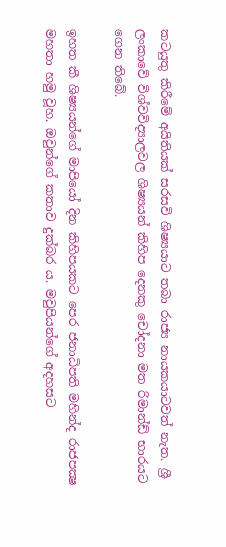කටයුතු කිරීමේ අයිතියක් සරසවි ශිෂ්‍යයාට තබා රාජ්‍ය නායකයාටවත් නැත. ශ්‍රී ලංකාවේ විශ්වවිද්‍යාලවල ශිෂ්‍යයන් කිහිප දෙනකු චෝදනා මත රිමාන්ඩ් භාරයට ගෙන තිබේ.

ඉහත කී ශිෂ්‍යයන්ගේ මාපියෝ දින කිහිපයකට පෙර ජනාධිපති මහින්ද රාජපක්‍ෂ මහතා හමු වූහ. ඔවුන්ගේ කතාව දුක්බර ය. මවුපියන්ගේ අදහසට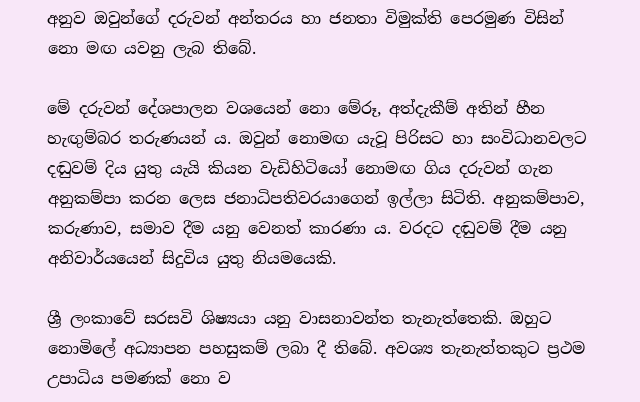අනුව ඔවුන්ගේ දරුවන් අන්තරය හා ජනතා විමුක්ති පෙරමුණ විසින් නො මඟ යවනු ලැබ තිබේ.

මේ දරුවන් දේශපාලන වශයෙන් නො මේරූ, අත්දැකීම් අතින් හීන හැඟුම්බර තරුණයන් ය. ඔවුන් නොමඟ යැවූ පිරිසට හා සංවිධානවලට දඬුවම් දිය යුතු යැයි කියන වැඩිහිටියෝ නොමඟ ගිය දරුවන් ගැන අනුකම්පා කරන ලෙස ජනාධිපතිවරයාගෙන් ඉල්ලා සිටිති. අනුකම්පාව, කරුණාව, සමාව දීම යනු වෙනත් කාරණා ය. වරදට දඬුවම් දීම යනු අනිවාර්යයෙන් සිදුවිය යුතු නියමයෙකි.

ශ්‍රී ලංකාවේ සරසවි ශිෂ්‍යයා යනු වාසනාවන්ත තැනැත්තෙකි. ඔහුට නොමිලේ අධ්‍යාපන පහසුකම් ලබා දී තිබේ. අවශ්‍ය තැනැත්තකුට ප්‍රථම උපාධිය පමණක් නො ව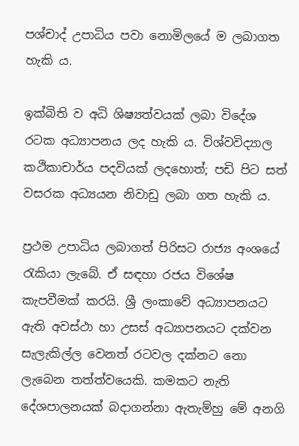පශ්චාද් උපාධිය පවා නොමිලයේ ම ලබාගත හැකි ය.

ඉක්බිති ව අධි ශිෂ්‍යත්වයක් ලබා විදේශ රටක අධ්‍යාපනය ලද හැකි ය. විශ්වවිද්‍යාල කථිකාචාර්ය පදවියක් ලදහොත්; පඩි පිට සත් වසරක අධ්‍යයන නිවාඩු ලබා ගත හැකි ය.

ප්‍රථම උපාධිය ලබාගත් පිරිසට රාජ්‍ය අංශයේ රැකියා ලැබේ. ඒ සඳහා රජය විශේෂ කැපවීමක් කරයි. ශ්‍රී ලංකාවේ අධ්‍යාපනයට ඇති අවස්ථා හා උසස් අධ්‍යාපනයට දක්වන සැලැකිල්ල වෙනත් රටවල දක්නට නො ලැබෙන තත්ත්වයෙකි. කමකට නැති දේශපාලනයක් බදාගන්නා ඇතැම්හු මේ අනගි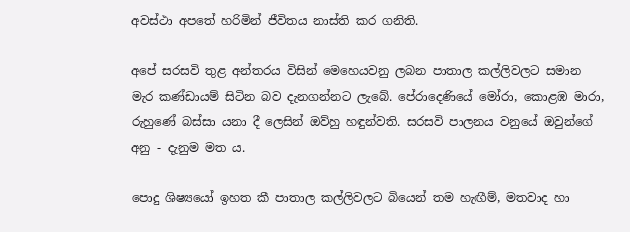අවස්ථා අපතේ හරිමින් ජීවිතය නාස්ති කර ගනිති.

අපේ සරසවි තුළ අන්තරය විසින් මෙහෙයවනු ලබන පාතාල කල්ලිවලට සමාන මැර කණ්ඩායම් සිටින බව දැනගන්නට ලැබේ. පේරාදෙණියේ මෝරා, කොළඹ මාරා, රුහුණේ බස්සා යනා දී ලෙසින් ඔව්හු හඳුන්වති. සරසවි පාලනය වනුයේ ඔවුන්ගේ අනු - දැනුම මත ය.

පොදු ශිෂ්‍යයෝ ඉහත කී පාතාල කල්ලිවලට බියෙන් තම හැඟීම්, මතවාද හා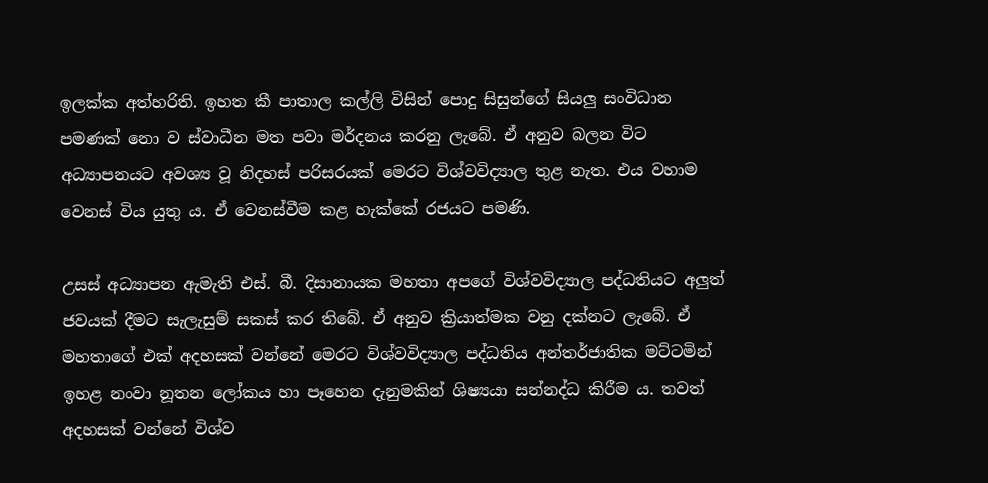ඉලක්ක අත්හරිති. ඉහත කී පාතාල කල්ලි විසින් පොදු සිසුන්ගේ සියලු සංවිධාන පමණක් නො ව ස්වාධීන මත පවා මර්දනය කරනු ලැබේ. ඒ අනුව බලන විට අධ්‍යාපනයට අවශ්‍ය වූ නිදහස් පරිසරයක් මෙරට විශ්වවිද්‍යාල තුළ නැත. එය වහාම වෙනස් විය යුතු ය. ඒ වෙනස්වීම කළ හැක්කේ රජයට පමණි.

උසස් අධ්‍යාපන ඇමැති එස්. බී. දිසානායක මහතා අපගේ විශ්වවිද්‍යාල පද්ධතියට අලුත් ජවයක් දීමට සැලැසුම් සකස් කර තිබේ. ඒ අනුව ක්‍රියාත්මක වනු දක්නට ලැබේ. ඒ මහතාගේ එක් අදහසක් වන්නේ මෙරට විශ්වවිද්‍යාල පද්ධතිය අන්තර්ජාතික මට්ටමින් ඉහළ නංවා නූතන ලෝකය හා පෑහෙන දැනුමකින් ශිෂ්‍යයා සන්නද්ධ කිරීම ය. තවත් අදහසක් වන්නේ විශ්ව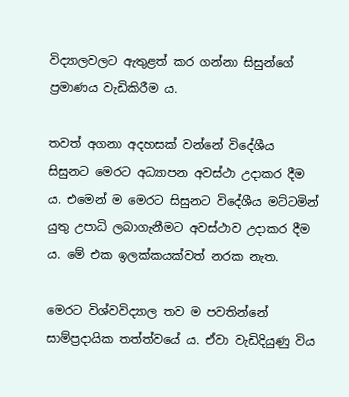විද්‍යාලවලට ඇතුළත් කර ගන්නා සිසුන්ගේ ප්‍රමාණය වැඩිකිරීම ය.

තවත් අගනා අදහසක් වන්නේ විදේශීය සිසුනට මෙරට අධ්‍යාපන අවස්ථා උදාකර දීම ය. එමෙන් ම මෙරට සිසුනට විදේශීය මට්ටමින් යුතු උපාධි ලබාගැනීමට අවස්ථාව උදාකර දීම ය. මේ එක ඉලක්කයක්වත් නරක නැත.

මෙරට විශ්වවිද්‍යාල තව ම පවතින්නේ සාම්ප්‍රදායික තත්ත්වයේ ය. ඒවා වැඩිදියුණු විය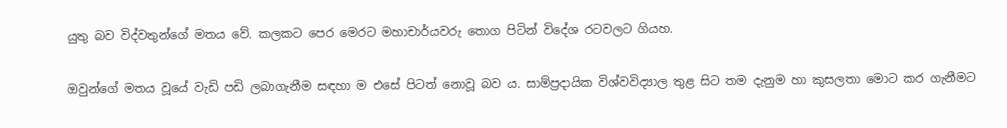යුතු බව විද්වතුන්ගේ මතය වේ. කලකට පෙර මෙරට මහාචාර්යවරු තොග පිටින් විදේශ රටවලට ගියහ.

ඔවුන්ගේ මතය වූයේ වැඩි පඩි ලබාගැනීම සඳහා ම එසේ පිටත් නොවූ බව ය. සාම්ප්‍රදායික විශ්වවිද්‍යාල තුළ සිට තම දැනුම හා කුසලතා මොට කර ගැනීමට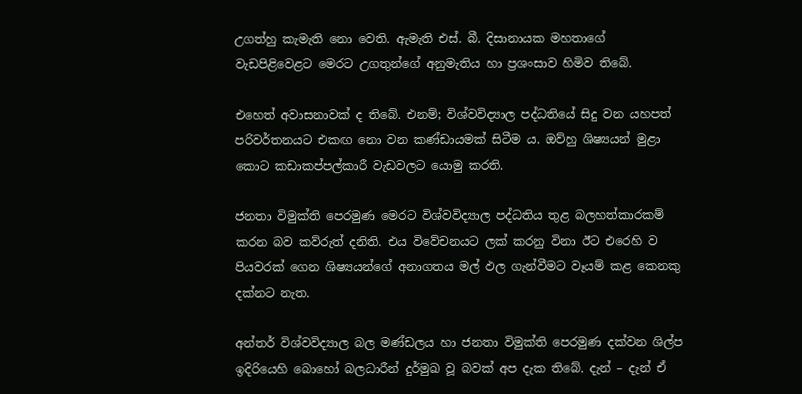උගත්හු කැමැති නො වෙති. ඇමැති එස්. බී. දිසානායක මහතාගේ වැඩපිළිවෙළට මෙරට උගතුන්ගේ අනුමැතිය හා ප්‍රශංසාව හිමිව තිබේ.

එහෙත් අවාසනාවක් ද තිබේ. එනම්; විශ්වවිද්‍යාල පද්ධතියේ සිදු වන යහපත් පරිවර්තනයට එකඟ නො වන කණ්ඩායමක් සිටීම ය. ඔව්හු ශිෂ්‍යයන් මුළා කොට කඩාකප්පල්කාරී වැඩවලට යොමු කරති.

ජනතා විමුක්ති පෙරමුණ මෙරට විශ්වවිද්‍යාල පද්ධතිය තුළ බලහත්කාරකම් කරන බව කව්රුත් දනිති. එය විවේචනයට ලක් කරනු විනා ඊට එරෙහි ව පියවරක් ගෙන ශිෂ්‍යයන්ගේ අනාගතය මල් ඵල ගැන්වීමට වෑයම් කළ කෙනකු දක්නට නැත.

අන්තර් විශ්වවිද්‍යාල බල මණ්ඩලය හා ජනතා විමුක්ති පෙරමුණ දක්වන ශිල්ප ඉදිරියෙහි බොහෝ බලධාරීන් දුර්මුඛ වූ බවක් අප දැක තිබේ. දැන් – දැන් ඒ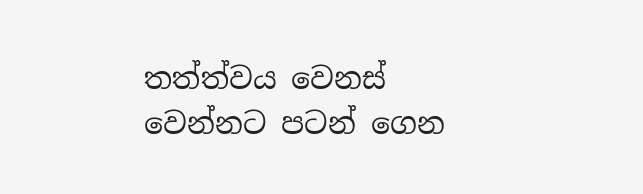තත්ත්වය වෙනස් වෙන්නට පටන් ගෙන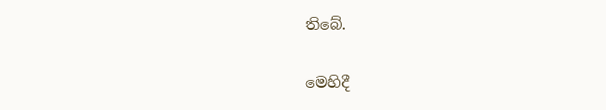තිබේ.

මෙහිදී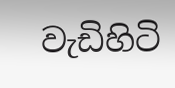වැඩිහිටි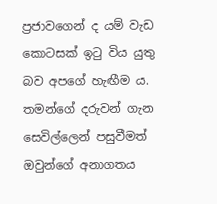ප්‍රජාවගෙන් ද යම් වැඩ කොටසක් ඉටු විය යුතු බව අපගේ හැඟීම ය. තමන්ගේ දරුවන් ගැන සෙවිල්ලෙන් පසුවීමත් ඔවුන්ගේ අනාගතය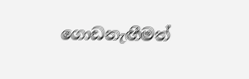ගොඩනැඟීමත්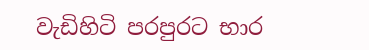වැඩිහිටි පරපුරට භාර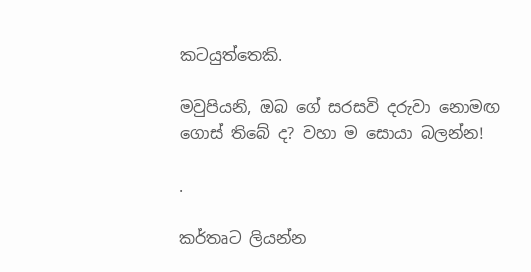කටයුත්තෙකි.

මවුපියනි, ඔබ ගේ සරසවි දරුවා නොමඟ ගොස් තිබේ ද? වහා ම සොයා බලන්න!

.

කර්තෘට ලියන්න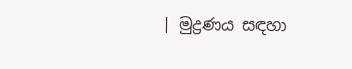| මුද්‍රණය සඳහා